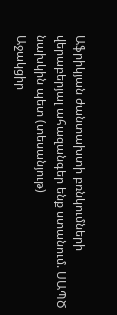Աֆրիկյան ժանտախտի բռնկումների վերաբերյալ ահազանգեր ենք ստանում. ՍԱՊԾ նախկին պետ (տեսանյութ)
Աջակցիր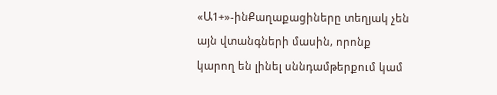«Ա1+»-ինՔաղաքացիները տեղյակ չեն այն վտանգների մասին, որոնք կարող են լինել սննդամթերքում կամ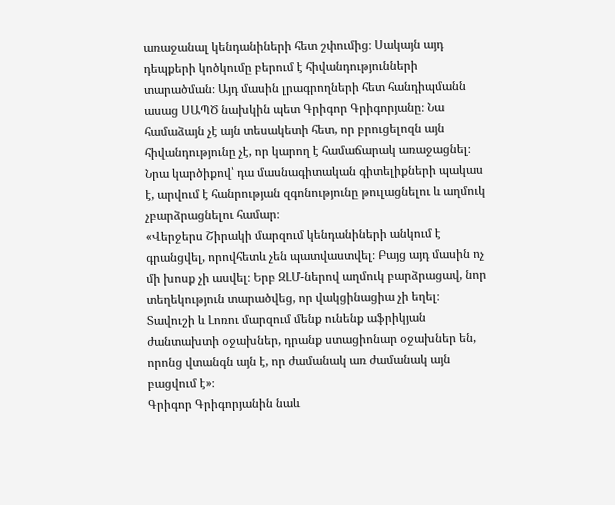առաջանալ կենդանիների հետ շփումից։ Սակայն այդ դեպքերի կոծկումը բերում է հիվանդությունների տարածման։ Այդ մասին լրագրողների հետ հանդիպմանն ասաց ՍԱՊԾ նախկին պետ Գրիգոր Գրիգորյանը։ Նա համաձայն չէ այն տեսակետի հետ, որ բրուցելոզն այն հիվանդությունը չէ, որ կարող է համաճարակ առաջացնել։
Նրա կարծիքով՝ դա մասնագիտական գիտելիքների պակաս է, արվում է հանրության զգոնությունը թուլացնելու և աղմուկ չբարձրացնելու համար։
«Վերջերս Շիրակի մարզում կենդանիների անկում է գրանցվել, որովհետև չեն պատվաստվել։ Բայց այդ մասին ոչ մի խոսք չի ասվել։ Երբ ԶԼՄ-ներով աղմուկ բարձրացավ, նոր տեղեկություն տարածվեց, որ վակցինացիա չի եղել։ Տավուշի և Լոռու մարզում մենք ունենք աֆրիկյան ժանտախտի օջախներ, դրանք ստացիոնար օջախներ են, որոնց վտանգն այն է, որ ժամանակ առ ժամանակ այն բացվում է»։
Գրիգոր Գրիգորյանին նաև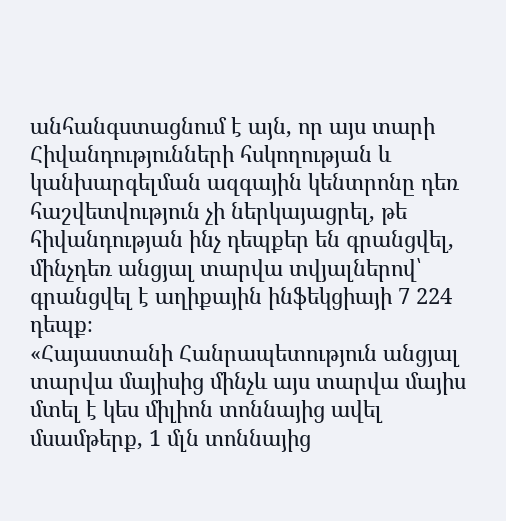անհանգստացնում է այն, որ այս տարի Հիվանդությունների հսկողության և կանխարգելման ազգային կենտրոնը դեռ հաշվետվություն չի ներկայացրել, թե հիվանդության ինչ դեպքեր են գրանցվել, մինչդեռ անցյալ տարվա տվյալներով՝ գրանցվել է աղիքային ինֆեկցիայի 7 224 դեպք։
«Հայաստանի Հանրապետություն անցյալ տարվա մայիսից մինչև այս տարվա մայիս մտել է կես միլիոն տոննայից ավել մսամթերք, 1 մլն տոննայից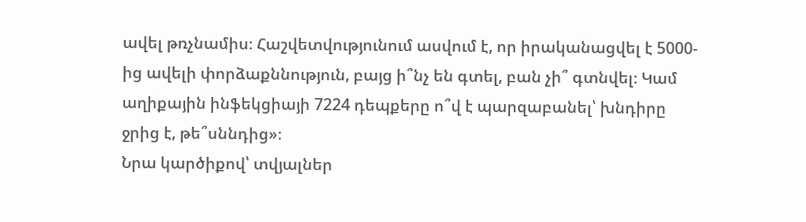ավել թռչնամիս։ Հաշվետվությունում ասվում է, որ իրականացվել է 5000-ից ավելի փորձաքննություն, բայց ի՞նչ են գտել, բան չի՞ գտնվել։ Կամ աղիքային ինֆեկցիայի 7224 դեպքերը ո՞վ է պարզաբանել՝ խնդիրը ջրից է, թե՞սննդից»։
Նրա կարծիքով՝ տվյալներ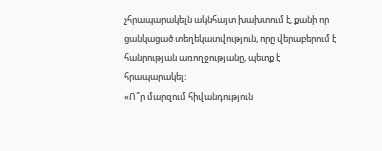չհրապարակելն ակնհայտ խախտում է, քանի որ ցանկացած տեղեկատվություն, որը վերաբերում է հանրության առողջությանը, պետք է հրապարակել։
«Ո՞ր մարզում հիվանդություն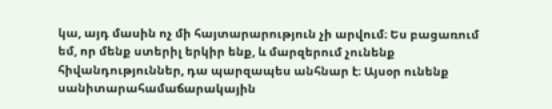կա, այդ մասին ոչ մի հայտարարություն չի արվում։ Ես բացառում եմ, որ մենք ստերիլ երկիր ենք, և մարզերում չունենք հիվանդություններ, դա պարզապես անհնար է։ Այսօր ունենք սանիտարահամաճարակային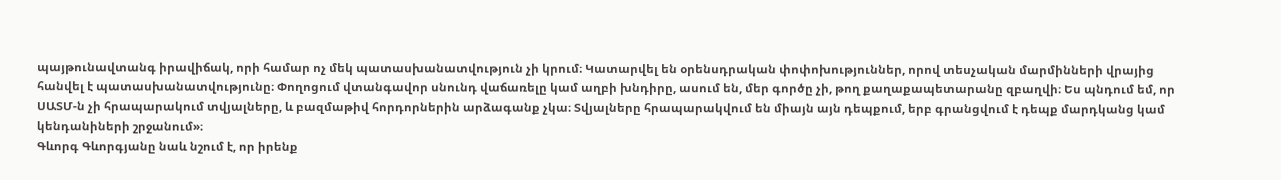պայթունավտանգ իրավիճակ, որի համար ոչ մեկ պատասխանատվություն չի կրում։ Կատարվել են օրենսդրական փոփոխություններ, որով տեսչական մարմինների վրայից հանվել է պատասխանատվությունը։ Փողոցում վտանգավոր սնունդ վաճառելը կամ աղբի խնդիրը, ասում են, մեր գործը չի, թող քաղաքապետարանը զբաղվի։ Ես պնդում եմ, որ ՍԱՏՄ-ն չի հրապարակում տվյալները, և բազմաթիվ հորդորներին արձագանք չկա։ Տվյալները հրապարակվում են միայն այն դեպքում, երբ գրանցվում է դեպք մարդկանց կամ կենդանիների շրջանում»։
Գևորգ Գևորգյանը նաև նշում է, որ իրենք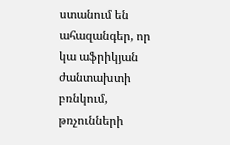ստանում են ահազանգեր, որ կա աֆրիկյան ժանտախտի բռնկում, թռչունների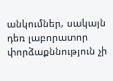անկումներ, սակայն դեռ լաբորատոր փորձաքննություն չի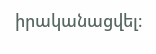իրականացվել։